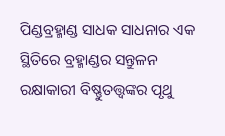ପିଣ୍ଡବ୍ରହ୍ମାଣ୍ଡ ସାଧକ ସାଧନାର ଏକ ସ୍ଥିତିରେ ବ୍ରହ୍ମାଣ୍ଡର ସନ୍ତୁଳନ ରକ୍ଷାକାରୀ ବିଷ୍ଣୁତତ୍ତ୍ୱଙ୍କର ପୃଥୁ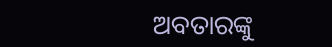ଅବତାରଙ୍କୁ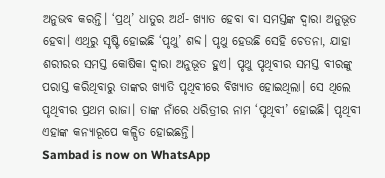ଅନୁଭବ କରନ୍ତି। ‘ପ୍ରଥ୍’ ଧାତୁର ଅର୍ଥ- ଖ୍ୟାତ ହେବା ବା ସମସ୍ତଙ୍କ ଦ୍ୱାରା ଅନୁଭୂତ ହେବା। ଏଥିରୁ ସୃଷ୍ଟି ହୋଇଛି ‘ପୃଥୁ’ ଶବ୍ଦ। ପୃଥୁ ହେଉଛି ସେହି ଚେତନା, ଯାହା ଶରୀରର ସମସ୍ତ କୋଷିକା ଦ୍ୱାରା ଅନୁଭୂତ ହୁଏ। ପୃଥୁ ପୃଥିବୀର ସମସ୍ତ ବୀରଙ୍କୁ ପରାସ୍ତ କରିଥିବାରୁ ତାଙ୍କର ଖ୍ୟାତି ପୃଥିବୀରେ ବିଖ୍ୟାତ ହୋଇଥିଲା। ସେ ଥିଲେ ପୃଥିବୀର ପ୍ରଥମ ରାଜା। ତାଙ୍କ ନାଁରେ ଧରିତ୍ରୀର ନାମ ‘ପୃଥିବୀ’ ହୋଇଛି। ପୃଥିବୀ ଏହାଙ୍କ କନ୍ୟାରୂପେ କଳ୍ପିତ ହୋଇଛନ୍ତି।
Sambad is now on WhatsApp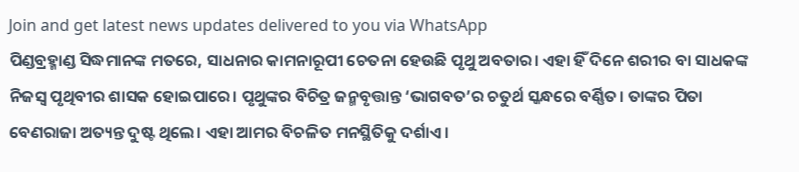Join and get latest news updates delivered to you via WhatsApp
ପିଣ୍ଡବ୍ରହ୍ମାଣ୍ଡ ସିଦ୍ଧମାନଙ୍କ ମତରେ, ସାଧନାର କାମନାରୂପୀ ଚେତନା ହେଉଛି ପୃଥୁ ଅବତାର। ଏହା ହିଁ ଦିନେ ଶରୀର ବା ସାଧକଙ୍କ ନିଜସ୍ୱ ପୃଥିବୀର ଶାସକ ହୋଇପାରେ। ପୃଥୁଙ୍କର ବିଚିତ୍ର ଜନ୍ମବୃତ୍ତାନ୍ତ ‘ଭାଗବତ’ର ଚତୁର୍ଥ ସ୍କନ୍ଧରେ ବର୍ଣ୍ଣିତ। ତାଙ୍କର ପିତା ବେଣରାଜା ଅତ୍ୟନ୍ତ ଦୁଷ୍ଟ ଥିଲେ। ଏହା ଆମର ବିଚଳିତ ମନସ୍ଥିତିକୁ ଦର୍ଶାଏ।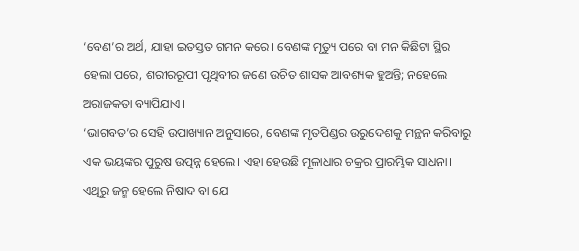‘ବେଣ’ର ଅର୍ଥ, ଯାହା ଇତସ୍ତତ ଗମନ କରେ। ବେଣଙ୍କ ମୃତ୍ୟୁ ପରେ ବା ମନ କିଛିଟା ସ୍ଥିର ହେଲା ପରେ, ଶରୀରରୂପୀ ପୃଥିବୀର ଜଣେ ଉଚିତ ଶାସକ ଆବଶ୍ୟକ ହୁଅନ୍ତି; ନହେଲେ ଅରାଜକତା ବ୍ୟାପିଯାଏ।
‘ଭାଗବତ’ର ସେହି ଉପାଖ୍ୟାନ ଅନୁସାରେ, ବେଣଙ୍କ ମୃତପିଣ୍ଡର ଉରୁଦେଶକୁ ମନ୍ଥନ କରିବାରୁ ଏକ ଭୟଙ୍କର ପୁରୁଷ ଉତ୍ପନ୍ନ ହେଲେ। ଏହା ହେଉଛି ମୂଳାଧାର ଚକ୍ରର ପ୍ରାରମ୍ଭିକ ସାଧନା। ଏଥିରୁ ଜନ୍ମ ହେଲେ ନିଷାଦ ବା ଯେ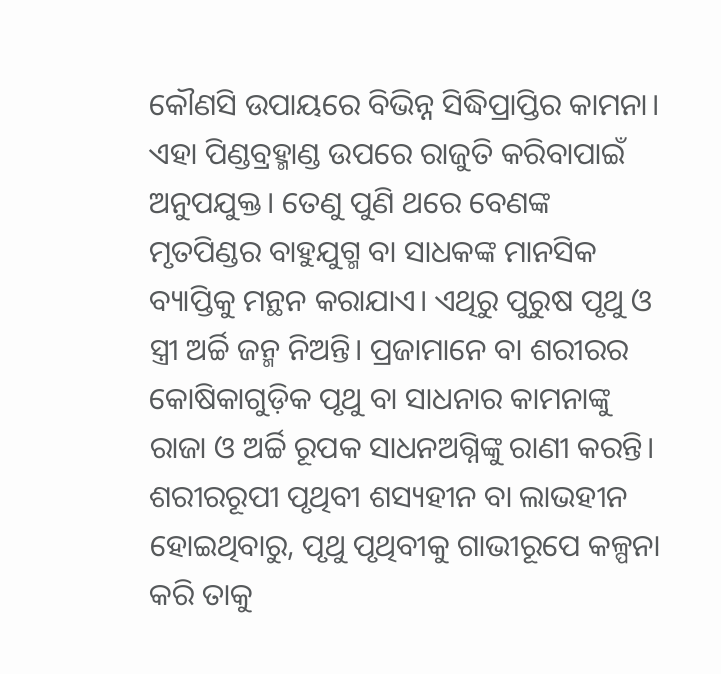କୌଣସି ଉପାୟରେ ବିଭିନ୍ନ ସିଦ୍ଧିପ୍ରାପ୍ତିର କାମନା। ଏହା ପିଣ୍ଡବ୍ରହ୍ମାଣ୍ଡ ଉପରେ ରାଜୁତି କରିବାପାଇଁ ଅନୁପଯୁକ୍ତ। ତେଣୁ ପୁଣି ଥରେ ବେଣଙ୍କ ମୃତପିଣ୍ଡର ବାହୁଯୁଗ୍ମ ବା ସାଧକଙ୍କ ମାନସିକ ବ୍ୟାପ୍ତିକୁ ମନ୍ଥନ କରାଯାଏ। ଏଥିରୁ ପୁରୁଷ ପୃଥୁ ଓ ସ୍ତ୍ରୀ ଅର୍ଚ୍ଚି ଜନ୍ମ ନିଅନ୍ତି। ପ୍ରଜାମାନେ ବା ଶରୀରର କୋଷିକାଗୁଡ଼ିକ ପୃଥୁ ବା ସାଧନାର କାମନାଙ୍କୁ ରାଜା ଓ ଅର୍ଚ୍ଚି ରୂପକ ସାଧନଅଗ୍ନିଙ୍କୁ ରାଣୀ କରନ୍ତି। ଶରୀରରୂପୀ ପୃଥିବୀ ଶସ୍ୟହୀନ ବା ଲାଭହୀନ ହୋଇଥିବାରୁ, ପୃଥୁ ପୃଥିବୀକୁ ଗାଭୀରୂପେ କଳ୍ପନା କରି ତାକୁ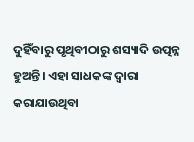ଦୁହିଁବାରୁ ପୃଥିବୀଠାରୁ ଶସ୍ୟାଦି ଉତ୍ପନ୍ନ ହୁଅନ୍ତି। ଏହା ସାଧକଙ୍କ ଦ୍ୱାରା କରାଯାଉଥିବା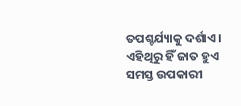ତପଶ୍ଚର୍ଯ୍ୟାକୁ ଦର୍ଶାଏ। ଏହିଥିରୁ ହିଁ ଜାତ ହୁଏ ସମସ୍ତ ଉପକାରୀ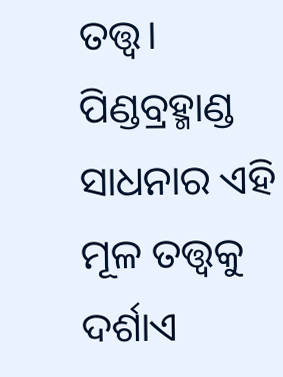ତତ୍ତ୍ୱ।
ପିଣ୍ଡବ୍ରହ୍ମାଣ୍ଡ ସାଧନାର ଏହି ମୂଳ ତତ୍ତ୍ୱକୁ ଦର୍ଶାଏ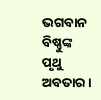ଭଗବାନ ବିଷ୍ଣୁଙ୍କ ପୃଥୁ ଅବତାର।